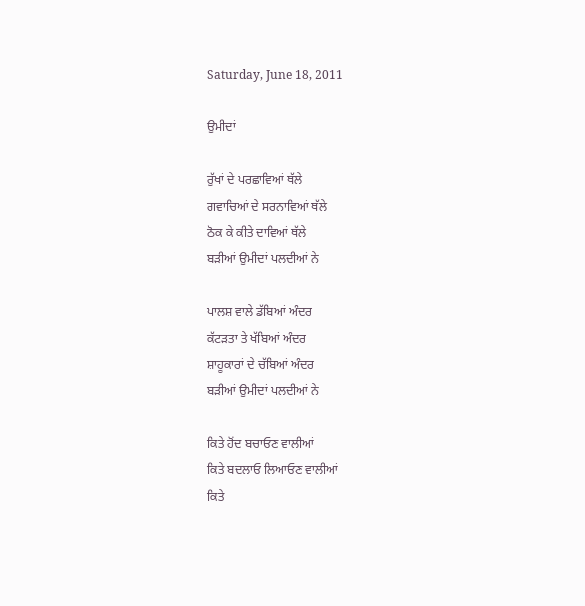Saturday, June 18, 2011

ਉਮੀਦਾਂ

ਰੁੱਖਾਂ ਦੇ ਪਰਛਾਵਿਆਂ ਥੱਲੇ
ਗਵਾਚਿਆਂ ਦੇ ਸਰਨਾਵਿਆਂ ਥੱਲੇ
ਠੋਕ ਕੇ ਕੀਤੇ ਦਾਵਿਆਂ ਥੱਲੇ
ਬੜੀਆਂ ਉਮੀਦਾਂ ਪਲਦੀਆਂ ਨੇ

ਪਾਲਸ਼ ਵਾਲੇ ਡੱਬਿਆਂ ਅੰਦਰ
ਕੱਟੜਤਾ ਤੇ ਖੱਬਿਆਂ ਅੰਦਰ
ਸ਼ਾਹੂਕਾਰਾਂ ਦੇ ਚੱਬਿਆਂ ਅੰਦਰ
ਬੜੀਆਂ ਉਮੀਦਾਂ ਪਲਦੀਆਂ ਨੇ

ਕਿਤੇ ਹੋਂਦ ਬਚਾਓਣ ਵਾਲੀਆਂ
ਕਿਤੇ ਬਦਲਾਓ ਲਿਆਓਣ ਵਾਲੀਆਂ
ਕਿਤੇ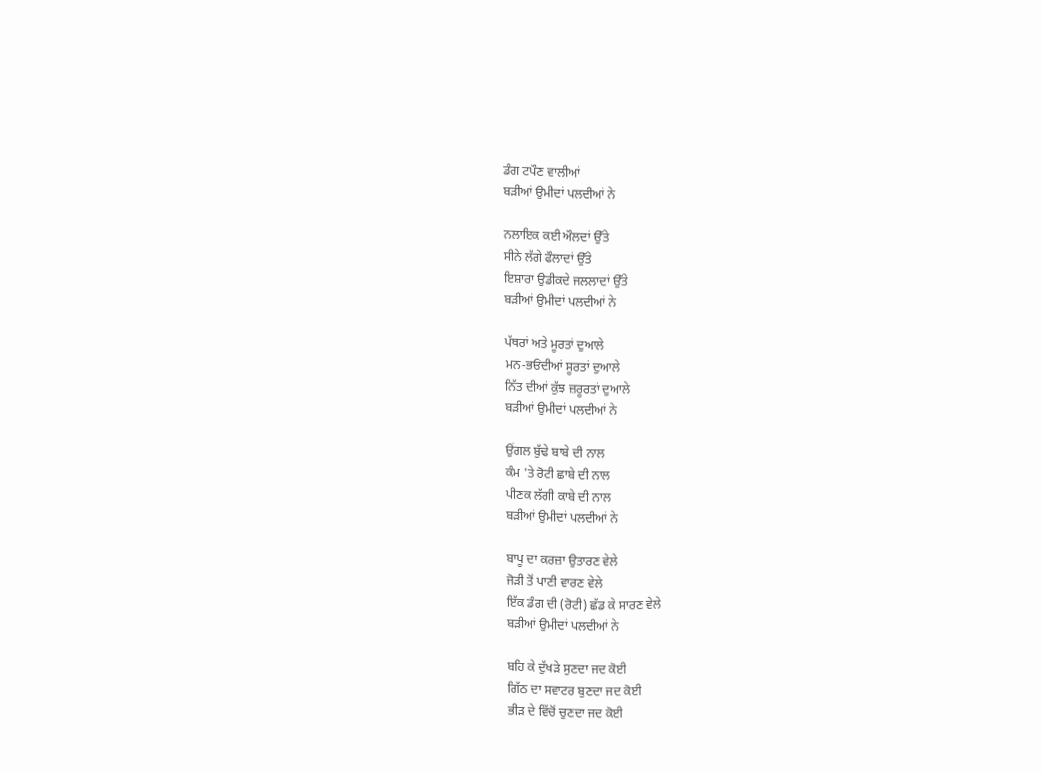ਡੰਗ ਟਪੌਣ ਵਾਲੀਆਂ
ਬੜੀਆਂ ਉਮੀਦਾਂ ਪਲਦੀਆਂ ਨੇ

ਨਲਾਇਕ ਕਈ ਔਲਦਾਂ ਉੱਤੇ
ਸੀਨੇ ਲੱਗੇ ਫੌਲਾਦਾਂ ਉੱਤੇ
ਇਸ਼ਾਰਾ ਉਡੀਕਦੇ ਜਲਲਾਦਾਂ ਉੱਤੇ
ਬੜੀਆਂ ਉਮੀਦਾਂ ਪਲਦੀਆਂ ਨੇ

ਪੱਥਰਾਂ ਅਤੇ ਮੂਰਤਾਂ ਦੁਆਲੇ
ਮਨ-ਭਓਂਦੀਆਂ ਸੂਰਤਾਂ ਦੁਆਲੇ
ਨਿੱਤ ਦੀਆਂ ਕੁੱਝ ਜ਼ਰੂਰਤਾਂ ਦੁਆਲੇ
ਬੜੀਆਂ ਉਮੀਦਾਂ ਪਲਦੀਆਂ ਨੇ

ਉਂਗਲ ਬੁੱਢੇ ਬਾਬੇ ਦੀ ਨਾਲ
ਕੰਮ 'ਤੇ ਰੋਟੀ ਛਾਬੇ ਦੀ ਨਾਲ
ਪੀਣਕ ਲੱਗੀ ਕਾਬੇ ਦੀ ਨਾਲ
ਬੜੀਆਂ ਉਮੀਦਾਂ ਪਲਦੀਆਂ ਨੇ

ਬਾਪੂ ਦਾ ਕਰਜ਼ਾ ਉਤਾਰਣ ਵੇਲੇ
ਜੋੜੀ ਤੋਂ ਪਾਣੀ ਵਾਰਣ ਵੇਲੇ
ਇੱਕ ਡੰਗ ਦੀ (ਰੋਟੀ) ਛੱਡ ਕੇ ਸਾਰਣ ਵੇਲੇ
ਬੜੀਆਂ ਉਮੀਦਾਂ ਪਲਦੀਆਂ ਨੇ

ਬਹਿ ਕੇ ਦੁੱਖੜੇ ਸੁਣਦਾ ਜਦ ਕੋਈ
ਗਿੱਠ ਦਾ ਸਵਾਟਰ ਬੁਣਦਾ ਜਦ ਕੋਈ
ਭੀੜ ਦੇ ਵਿੱਚੋਂ ਚੁਣਦਾ ਜਦ ਕੋਈ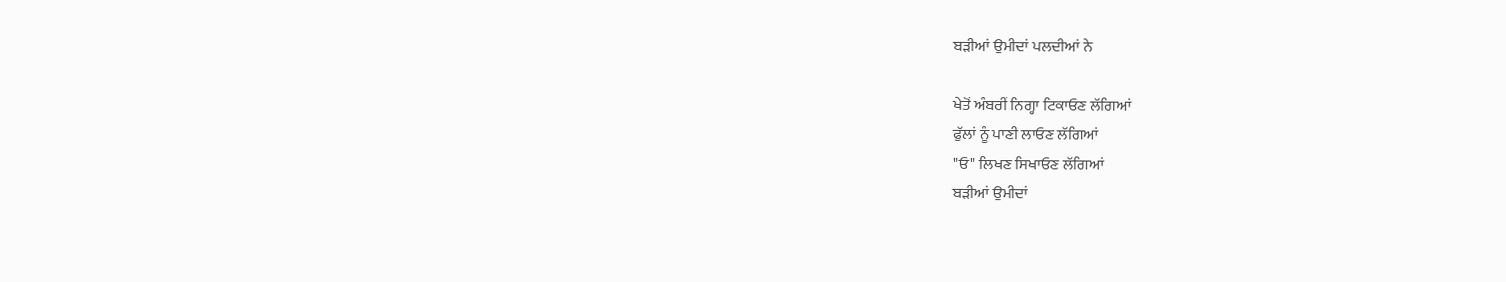ਬੜੀਆਂ ਉਮੀਦਾਂ ਪਲਦੀਆਂ ਨੇ

ਖੇਤੋਂ ਅੰਬਰੀਂ ਨਿਗ੍ਹਾ ਟਿਕਾਓਣ ਲੱਗਿਆਂ
ਫੁੱਲਾਂ ਨੂੰ ਪਾਣੀ ਲਾਓਣ ਲੱਗਿਆਂ
"ਓ" ਲਿਖਣ ਸਿਖਾਓਣ ਲੱਗਿਆਂ
ਬੜੀਆਂ ਉਮੀਦਾਂ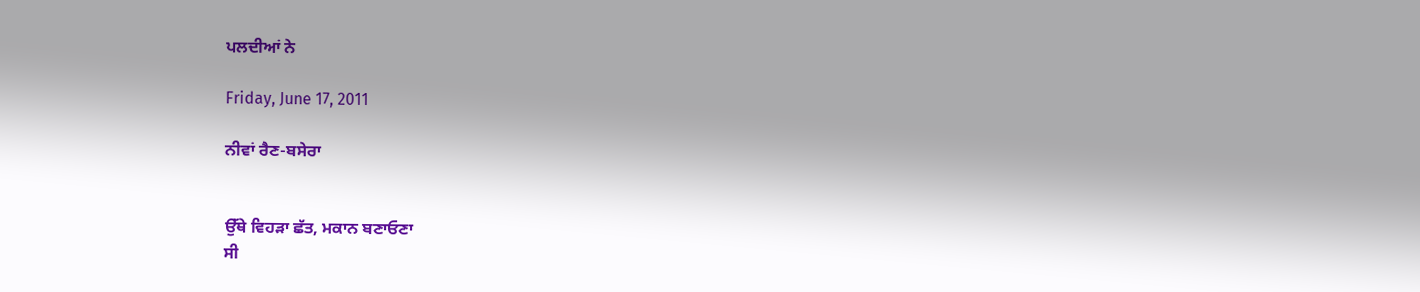ਪਲਦੀਆਂ ਨੇ

Friday, June 17, 2011

ਨੀਵਾਂ ਰੈਣ-ਬਸੇਰਾ


ਉੱਥੇ ਵਿਹੜਾ ਛੱਤ, ਮਕਾਨ ਬਣਾਓਣਾ
ਸੀ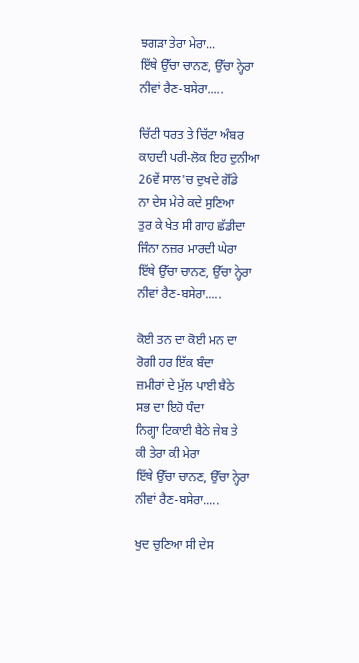ਝਗੜਾ ਤੇਰਾ ਮੇਰਾ...
ਇੱਥੇ ਉੱਚਾ ਚਾਨਣ, ਉੱਚਾ ਨ੍ਹੇਰਾ
ਨੀਵਾਂ ਰੈਣ-ਬਸੇਰਾ.....

ਚਿੱਟੀ ਧਰਤ ਤੇ ਚਿੱਟਾ ਅੰਬਰ
ਕਾਹਦੀ ਪਰੀ-ਲੋਕ ਇਹ ਦੁਨੀਆ
26ਵੇਂ ਸਾਲ'ਚ ਦੁਖਦੇ ਗੋੱਡੇ
ਨਾ ਦੇਸ ਮੇਰੇ ਕਦੇ ਸੁਣਿਆ
ਤੁਰ ਕੇ ਖੇਤ ਸੀ ਗਾਹ ਛੱਡੀਦਾ
ਜਿੰਨਾ ਨਜ਼ਰ ਮਾਰਦੀ ਘੇਰਾ
ਇੱਥੇ ਉੱਚਾ ਚਾਨਣ, ਉੱਚਾ ਨ੍ਹੇਰਾ
ਨੀਵਾਂ ਰੈਣ-ਬਸੇਰਾ.....

ਕੋਈ ਤਨ ਦਾ ਕੋਈ ਮਨ ਦਾ
ਰੋਗੀ ਹਰ ਇੱਕ ਬੰਦਾ
ਜ਼ਮੀਰਾਂ ਦੇ ਮੁੱਲ ਪਾਈ ਬੈਠੇ
ਸਭ ਦਾ ਇਹੋ ਧੰਦਾ
ਨਿਗ੍ਹਾ ਟਿਕਾਈ ਬੈਠੇ ਜੇਬ ਤੇ
ਕੀ ਤੇਰਾ ਕੀ ਮੇਰਾ
ਇੱਥੇ ਉੱਚਾ ਚਾਨਣ, ਉੱਚਾ ਨ੍ਹੇਰਾ
ਨੀਵਾਂ ਰੈਣ-ਬਸੇਰਾ.....

ਖੁਦ ਚੁਣਿਆ ਸੀ ਦੇਸ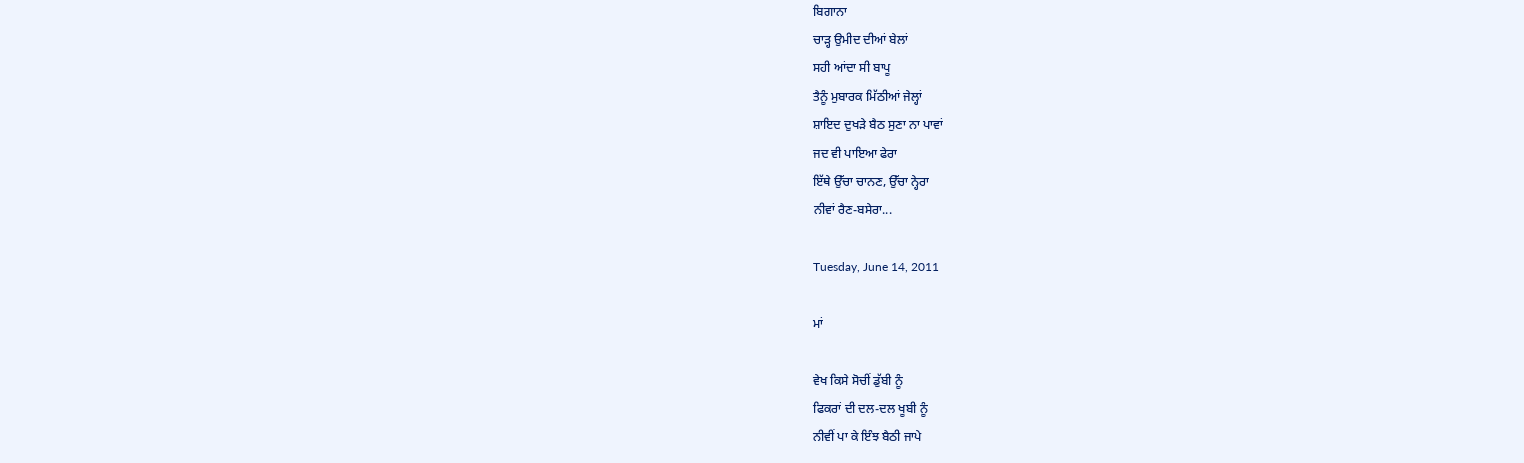ਬਿਗਾਨਾ
ਚਾੜ੍ਹ ਉਮੀਦ ਦੀਆਂ ਬੇਲਾਂ
ਸਹੀ ਆਂਦਾ ਸੀ ਬਾਪੂ
ਤੈਨੂੰ ਮੁਬਾਰਕ ਮਿੱਠੀਆਂ ਜੇਲ੍ਹਾਂ
ਸ਼ਾਇਦ ਦੁਖੜੇ ਬੈਠ ਸੁਣਾ ਨਾ ਪਾਵਾਂ
ਜਦ ਵੀ ਪਾਇਆ ਫੇਰਾ
ਇੱਥੇ ਉੱਚਾ ਚਾਨਣ, ਉੱਚਾ ਨ੍ਹੇਰਾ
ਨੀਵਾਂ ਰੈਣ-ਬਸੇਰਾ...

Tuesday, June 14, 2011

ਮਾਂ

ਵੇਖ ਕਿਸੇ ਸੋਚੀਂ ਡੁੱਬੀ ਨੂੰ
ਫਿਕਰਾਂ ਦੀ ਦਲ-ਦਲ ਖੂਬੀ ਨੂੰ
ਨੀਵੀਂ ਪਾ ਕੇ ਇੰਝ ਬੈਠੀ ਜਾਪੇ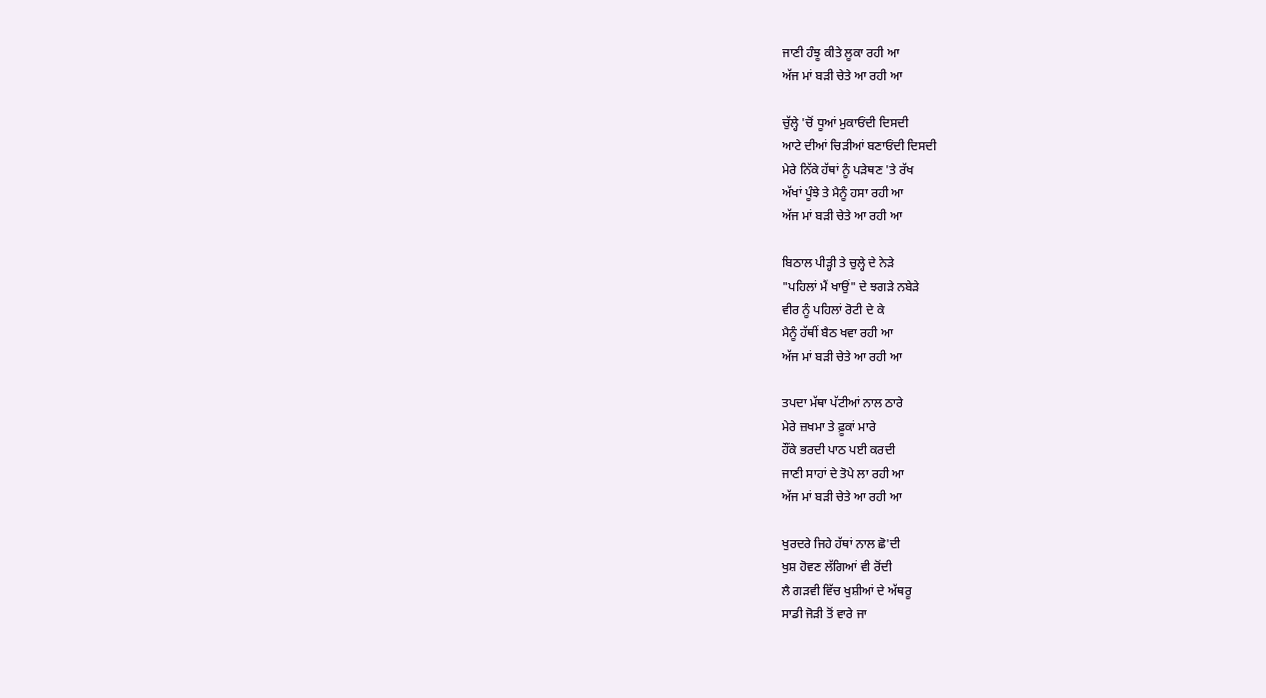ਜਾਣੀ ਹੰਝੂ ਕੀਤੇ ਲੂਕਾ ਰਹੀ ਆ
ਅੱਜ ਮਾਂ ਬੜੀ ਚੇਤੇ ਆ ਰਹੀ ਆ

ਚੁੱਲ੍ਹੇ 'ਚੋਂ ਧੂਆਂ ਮੁਕਾਓਂਦੀ ਦਿਸਦੀ
ਆਟੇ ਦੀਆਂ ਚਿੜੀਆਂ ਬਣਾਓਂਦੀ ਦਿਸਦੀ
ਮੇਰੇ ਨਿੱਕੇ ਹੱਥਾਂ ਨੂੰ ਪੜੇਥਣ 'ਤੇ ਰੱਖ
ਅੱਖਾਂ ਪੂੰਝੇ ਤੇ ਮੈਨੂੰ ਹਸਾ ਰਹੀ ਆ
ਅੱਜ ਮਾਂ ਬੜੀ ਚੇਤੇ ਆ ਰਹੀ ਆ

ਬਿਠਾਲ ਪੀੜ੍ਹੀ ਤੇ ਚੁਲ੍ਹੇ ਦੇ ਨੇੜੇ
"ਪਹਿਲਾਂ ਮੈਂ ਖਾਉਂ" ਦੇ ਝਗੜੇ ਨਬੇੜੇ
ਵੀਰ ਨੂੰ ਪਹਿਲਾਂ ਰੋਟੀ ਦੇ ਕੇ
ਮੈਨੂੰ ਹੱਥੀਂ ਬੈਠ ਖਵਾ ਰਹੀ ਆ
ਅੱਜ ਮਾਂ ਬੜੀ ਚੇਤੇ ਆ ਰਹੀ ਆ

ਤਪਦਾ ਮੱਥਾ ਪੱਟੀਆਂ ਨਾਲ ਠਾਰੇ
ਮੇਰੇ ਜ਼ਖਮਾ ਤੇ ਫ਼ੂਕਾਂ ਮਾਰੇ
ਹੌਂਕੇ ਭਰਦੀ ਪਾਠ ਪਈ ਕਰਦੀ
ਜਾਣੀ ਸਾਹਾਂ ਦੇ ਤੋਪੇ ਲਾ ਰਹੀ ਆ
ਅੱਜ ਮਾਂ ਬੜੀ ਚੇਤੇ ਆ ਰਹੀ ਆ

ਖੁਰਦਰੇ ਜਿਹੇ ਹੱਥਾਂ ਨਾਲ ਛੋ'ਦੀ
ਖੁਸ਼ ਹੋਵਣ ਲੱਗਿਆਂ ਵੀ ਰੋਂਦੀ
ਲੈ ਗੜਵੀ ਵਿੱਚ ਖੁਸ਼ੀਆਂ ਦੇ ਅੱਥਰੂ
ਸਾਡੀ ਜੋੜੀ ਤੋਂ ਵਾਰੇ ਜਾ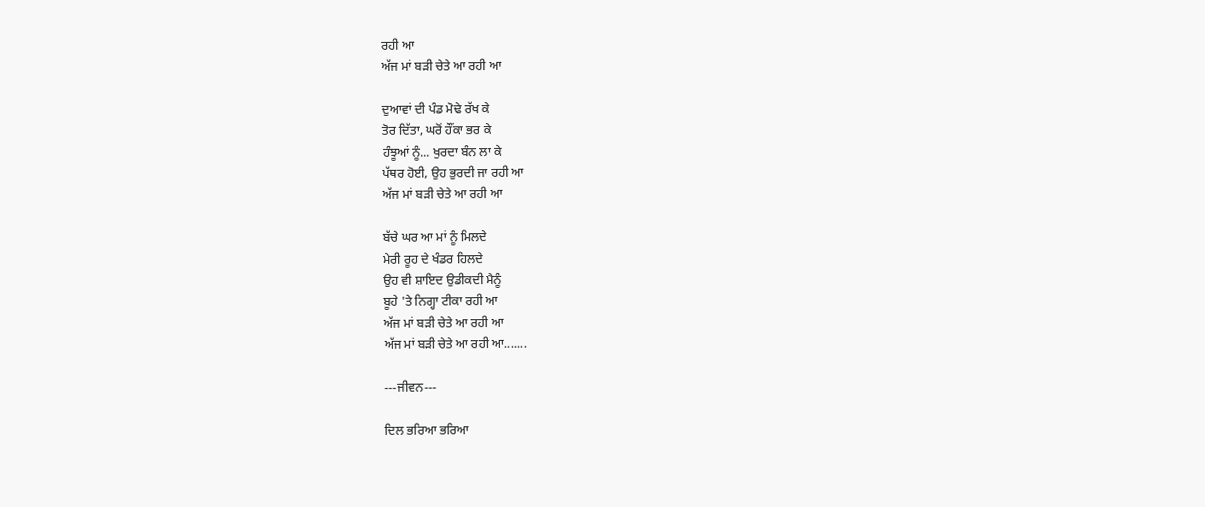ਰਹੀ ਆ
ਅੱਜ ਮਾਂ ਬੜੀ ਚੇਤੇ ਆ ਰਹੀ ਆ

ਦੁਆਵਾਂ ਦੀ ਪੰਡ ਮੋਢੇ ਰੱਖ ਕੇ
ਤੋਰ ਦਿੱਤਾ, ਘਰੋਂ ਹੌਂਕਾ ਭਰ ਕੇ
ਹੰਝੂਆਂ ਨੂੰ... ਖੁਰਦਾ ਬੰਨ ਲਾ ਕੇ
ਪੱਥਰ ਹੋਈ, ਉਹ ਭੁਰਦੀ ਜਾ ਰਹੀ ਆ
ਅੱਜ ਮਾਂ ਬੜੀ ਚੇਤੇ ਆ ਰਹੀ ਆ

ਬੱਚੇ ਘਰ ਆ ਮਾਂ ਨੂੰ ਮਿਲਦੇ
ਮੇਰੀ ਰੂਹ ਦੇ ਖੰਡਰ ਹਿਲਦੇ
ਉਹ ਵੀ ਸ਼ਾਇਦ ਉਡੀਕਦੀ ਮੈਨੂੰ
ਬੂਹੇ 'ਤੇ ਨਿਗ੍ਹਾ ਟੀਕਾ ਰਹੀ ਆ
ਅੱਜ ਮਾਂ ਬੜੀ ਚੇਤੇ ਆ ਰਹੀ ਆ
ਅੱਜ ਮਾਂ ਬੜੀ ਚੇਤੇ ਆ ਰਹੀ ਆ.......

---ਜੀਵਨ---

ਦਿਲ ਭਰਿਆ ਭਰਿਆ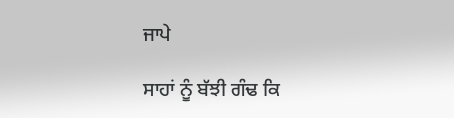ਜਾਪੇ

ਸਾਹਾਂ ਨੂੰ ਬੱਝੀ ਗੰਢ ਕਿ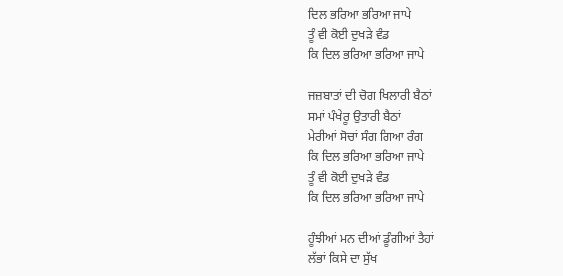ਦਿਲ ਭਰਿਆ ਭਰਿਆ ਜਾਪੇ
ਤੂੰ ਵੀ ਕੋਈ ਦੁਖੜੇ ਵੰਡ
ਕਿ ਦਿਲ ਭਰਿਆ ਭਰਿਆ ਜਾਪੇ

ਜਜ਼ਬਾਤਾਂ ਦੀ ਚੋਗ ਖਿਲਾਰੀ ਬੈਠਾਂ
ਸਮਾਂ ਪੰਖੇਰੂ ਉਤਾਰੀ ਬੈਠਾਂ
ਮੇਰੀਆਂ ਸੋਚਾਂ ਸੰਗ ਗਿਆ ਰੰਗ
ਕਿ ਦਿਲ ਭਰਿਆ ਭਰਿਆ ਜਾਪੇ
ਤੂੰ ਵੀ ਕੋਈ ਦੁਖੜੇ ਵੰਡ
ਕਿ ਦਿਲ ਭਰਿਆ ਭਰਿਆ ਜਾਪੇ

ਹੂੰਝੀਆਂ ਮਨ ਦੀਆਂ ਡੂੰਗੀਆਂ ਤੈਹਾਂ
ਲੱਭਾਂ ਕਿਸੇ ਦਾ ਸੁੱਖ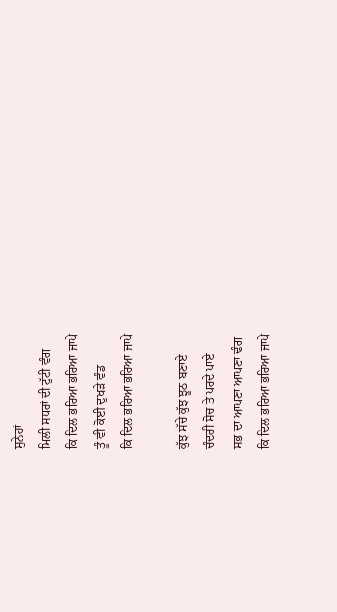ਸੁਨੇਹਾਂ
ਮਿਲੀ ਸਧਰਾਂ ਦੀ ਟੁੱਟੀ ਵੰਗ
ਕਿ ਦਿਲ ਭਰਿਆ ਭਰਿਆ ਜਾਪੇ
ਤੂੰ ਵੀ ਕੋਈ ਦੁਖੜੇ ਵੰਡ
ਕਿ ਦਿਲ ਭਰਿਆ ਭਰਿਆ ਜਾਪੇ

ਕੁੱਝ ਸੱਚੇ ਕੁੱਝ ਝੂਠ ਬਣਾਏ
ਚੰਦਰੀ ਸੋਚ ਤੇ ਪਰਦੇ ਪਾਏ
ਸਭ ਦਾ ਆਪਣਾ ਆਪਣਾ ਢੰਗ
ਕਿ ਦਿਲ ਭਰਿਆ ਭਰਿਆ ਜਾਪੇ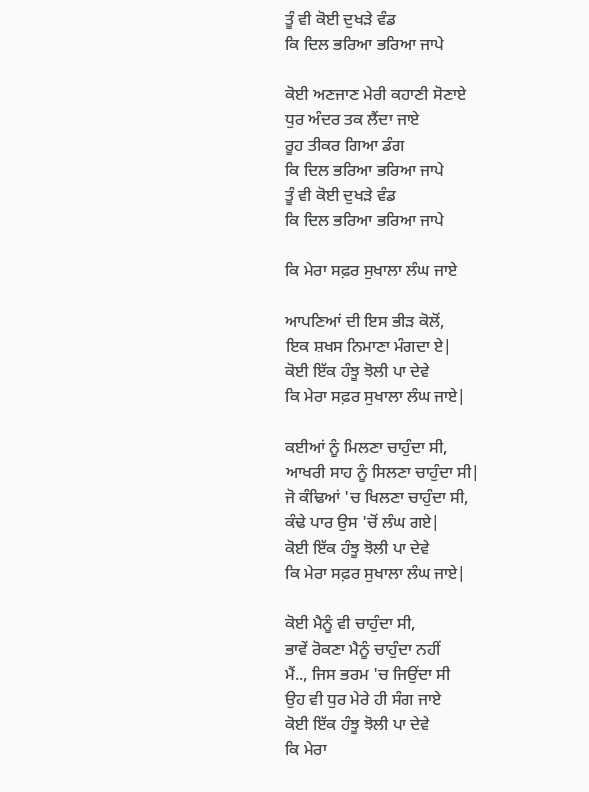ਤੂੰ ਵੀ ਕੋਈ ਦੁਖੜੇ ਵੰਡ
ਕਿ ਦਿਲ ਭਰਿਆ ਭਰਿਆ ਜਾਪੇ

ਕੋਈ ਅਣਜਾਣ ਮੇਰੀ ਕਹਾਣੀ ਸੋਣਾਏ
ਧੁਰ ਅੰਦਰ ਤਕ ਲੈਂਦਾ ਜਾਏ
ਰੂਹ ਤੀਕਰ ਗਿਆ ਡੰਗ
ਕਿ ਦਿਲ ਭਰਿਆ ਭਰਿਆ ਜਾਪੇ
ਤੂੰ ਵੀ ਕੋਈ ਦੁਖੜੇ ਵੰਡ
ਕਿ ਦਿਲ ਭਰਿਆ ਭਰਿਆ ਜਾਪੇ

ਕਿ ਮੇਰਾ ਸਫ਼ਰ ਸੁਖਾਲਾ ਲੰਘ ਜਾਏ

ਆਪਣਿਆਂ ਦੀ ਇਸ ਭੀੜ ਕੋਲੋਂ,
ਇਕ ਸ਼ਖਸ ਨਿਮਾਣਾ ਮੰਗਦਾ ਏ|
ਕੋਈ ਇੱਕ ਹੰਝੂ ਝੋਲੀ ਪਾ ਦੇਵੇ
ਕਿ ਮੇਰਾ ਸਫ਼ਰ ਸੁਖਾਲਾ ਲੰਘ ਜਾਏ|

ਕਈਆਂ ਨੂੰ ਮਿਲਣਾ ਚਾਹੁੰਦਾ ਸੀ,
ਆਖਰੀ ਸਾਹ ਨੂੰ ਸਿਲਣਾ ਚਾਹੁੰਦਾ ਸੀ|
ਜੋ ਕੰਢਿਆਂ 'ਚ ਖਿਲਣਾ ਚਾਹੁੰਦਾ ਸੀ,
ਕੰਢੇ ਪਾਰ ਉਸ 'ਚੋਂ ਲੰਘ ਗਏ|
ਕੋਈ ਇੱਕ ਹੰਝੂ ਝੋਲੀ ਪਾ ਦੇਵੇ
ਕਿ ਮੇਰਾ ਸਫ਼ਰ ਸੁਖਾਲਾ ਲੰਘ ਜਾਏ|

ਕੋਈ ਮੈਨੂੰ ਵੀ ਚਾਹੁੰਦਾ ਸੀ,
ਭਾਵੇਂ ਰੋਕਣਾ ਮੈਨੂੰ ਚਾਹੁੰਦਾ ਨਹੀਂ
ਮੈਂ.., ਜਿਸ ਭਰਮ 'ਚ ਜਿਉਂਦਾ ਸੀ
ਉਹ ਵੀ ਧੁਰ ਮੇਰੇ ਹੀ ਸੰਗ ਜਾਏ
ਕੋਈ ਇੱਕ ਹੰਝੂ ਝੋਲੀ ਪਾ ਦੇਵੇ
ਕਿ ਮੇਰਾ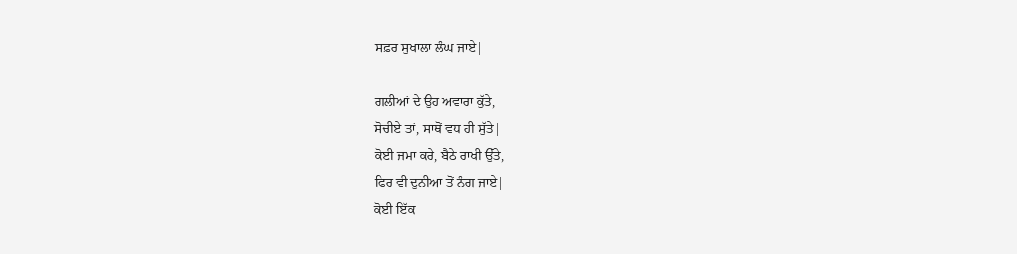ਸਫ਼ਰ ਸੁਖਾਲਾ ਲੰਘ ਜਾਏ|

ਗਲੀਆਂ ਦੇ ਉਹ ਅਵਾਰਾ ਕੁੱਤੇ,
ਸੋਚੀਏ ਤਾਂ, ਸਾਥੋਂ ਵਧ ਹੀ ਸੁੱਤੇ|
ਕੋਈ ਜਮਾ ਕਰੇ, ਬੈਠੇ ਰਾਖੀ ਉੱਤੇ,
ਫਿਰ ਵੀ ਦੁਨੀਆ ਤੋਂ ਨੰਗ ਜਾਏ|
ਕੋਈ ਇੱਕ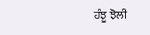ਹੰਝੂ ਝੋਲੀ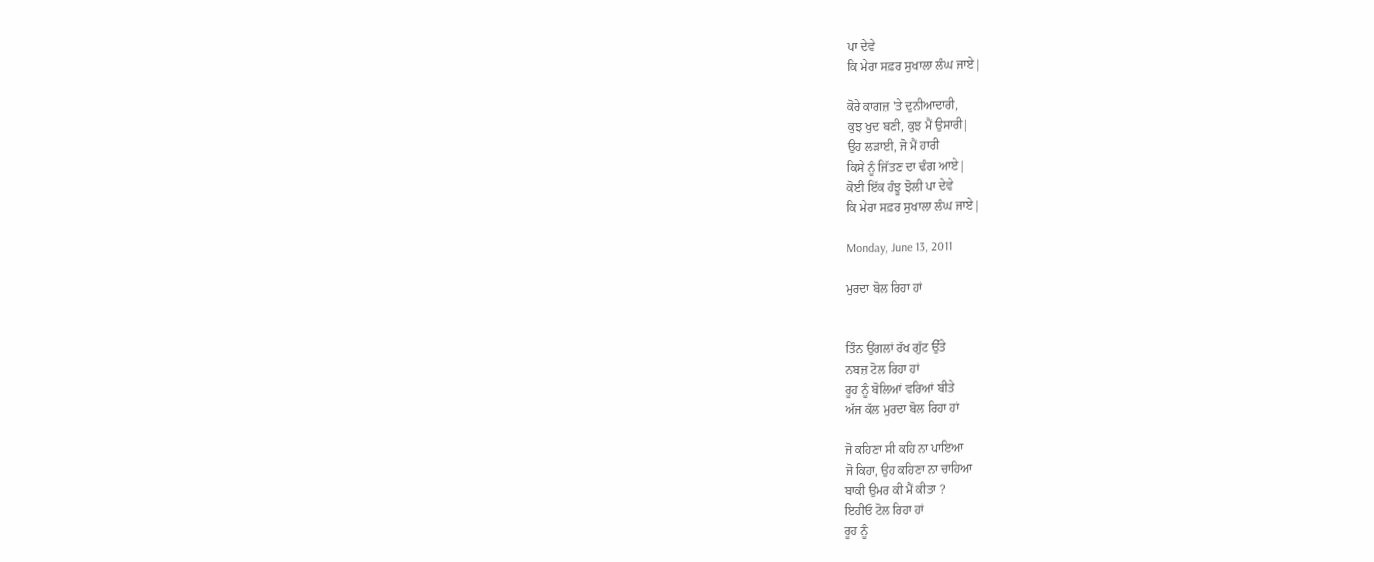ਪਾ ਦੇਵੇ
ਕਿ ਮੇਰਾ ਸਫ਼ਰ ਸੁਖਾਲਾ ਲੰਘ ਜਾਏ|

ਕੋਰੇ ਕਾਗਜ਼ 'ਤੇ ਦੁਨੀਆਦਾਰੀ,
ਕੁਝ ਖੁਦ ਬਣੀ, ਕੁਝ ਮੈਂ ਉਸਾਰੀ|
ਉਹ ਲੜਾਈ, ਜੋ ਮੈਂ ਹਾਰੀ
ਕਿਸੇ ਨੂੰ ਜਿੱਤਣ ਦਾ ਢੰਗ ਆਏ|
ਕੋਈ ਇੱਕ ਹੰਝੂ ਝੋਲੀ ਪਾ ਦੇਵੇ
ਕਿ ਮੇਰਾ ਸਫ਼ਰ ਸੁਖਾਲਾ ਲੰਘ ਜਾਏ|

Monday, June 13, 2011

ਮੁਰਦਾ ਬੋਲ ਰਿਹਾ ਹਾਂ


ਤਿੰਨ ਉਂਗਲਾਂ ਰੱਖ ਗੁੱਟ ਉੱਤੇ
ਨਬਜ਼ ਟੋਲ ਰਿਹਾ ਹਾਂ
ਰੂਹ ਨੂੰ ਬੋਲਿਆਂ ਵਰਿਆਂ ਬੀਤੇ
ਅੱਜ ਕੱਲ ਮੁਰਦਾ ਬੋਲ ਰਿਹਾ ਹਾਂ

ਜੋ ਕਹਿਣਾ ਸੀ ਕਹਿ ਨਾ ਪਾਇਆ
ਜੋ ਕਿਹਾ, ਉਹ ਕਹਿਣਾ ਨਾ ਚਾਹਿਆ
ਬਾਕੀ ਉਮਰ ਕੀ ਮੈਂ ਕੀਤਾ ?
ਇਹੀਓ ਟੋਲ ਰਿਹਾ ਹਾਂ
ਰੂਹ ਨੂੰ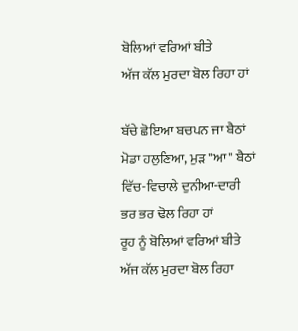ਬੋਲਿਆਂ ਵਰਿਆਂ ਬੀਤੇ
ਅੱਜ ਕੱਲ ਮੁਰਦਾ ਬੋਲ ਰਿਹਾ ਹਾਂ

ਬੱਚੇ ਛੋਇਆ ਬਚਪਨ ਜਾ ਬੈਠਾਂ
ਮੋਡਾ ਹਲੁਣਿਆ, ਮੁੜ "ਆ" ਬੈਠਾਂ
ਵਿੱਚ-ਵਿਚਾਲੇ ਦੁਨੀਆ-ਦਾਰੀ
ਭਰ ਭਰ ਢੋਲ ਰਿਹਾ ਹਾਂ
ਰੂਹ ਨੂੰ ਬੋਲਿਆਂ ਵਰਿਆਂ ਬੀਤੇ
ਅੱਜ ਕੱਲ ਮੁਰਦਾ ਬੋਲ ਰਿਹਾ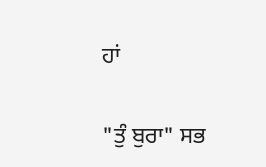ਹਾਂ

"ਤੁੰ ਬੁਰਾ" ਸਭ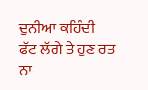ਦੁਨੀਆ ਕਹਿੰਦੀ
ਫੱਟ ਲੱਗੇ ਤੇ ਹੁਣ ਰਤ ਨਾ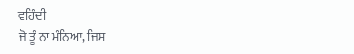ਵਹਿੰਦੀ
ਜੋ ਤੂੰ ਨਾ ਮੰਨਿਆ, ਜਿਸ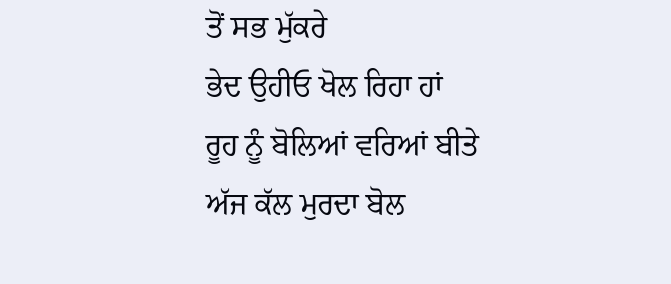ਤੋਂ ਸਭ ਮੁੱਕਰੇ
ਭੇਦ ਉਹੀਓ ਖੋਲ ਰਿਹਾ ਹਾਂ
ਰੂਹ ਨੂੰ ਬੋਲਿਆਂ ਵਰਿਆਂ ਬੀਤੇ
ਅੱਜ ਕੱਲ ਮੁਰਦਾ ਬੋਲ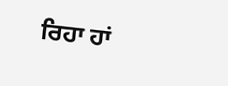ਰਿਹਾ ਹਾਂ